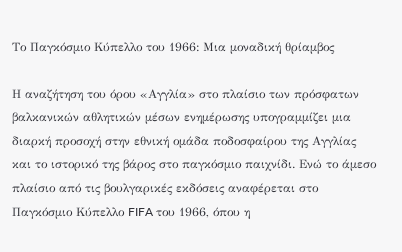Το Παγκόσμιο Κύπελλο του 1966: Μια μοναδική θρίαμβος

Η αναζήτηση του όρου «Αγγλία» στο πλαίσιο των πρόσφατων βαλκανικών αθλητικών μέσων ενημέρωσης υπογραμμίζει μια διαρκή προσοχή στην εθνική ομάδα ποδοσφαίρου της Αγγλίας και το ιστορικό της βάρος στο παγκόσμιο παιχνίδι. Ενώ το άμεσο πλαίσιο από τις βουλγαρικές εκδόσεις αναφέρεται στο Παγκόσμιο Κύπελλο FIFA του 1966, όπου η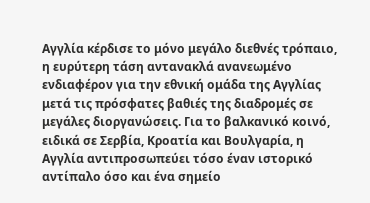Αγγλία κέρδισε το μόνο μεγάλο διεθνές τρόπαιο, η ευρύτερη τάση αντανακλά ανανεωμένο ενδιαφέρον για την εθνική ομάδα της Αγγλίας μετά τις πρόσφατες βαθιές της διαδρομές σε μεγάλες διοργανώσεις. Για το βαλκανικό κοινό, ειδικά σε Σερβία, Κροατία και Βουλγαρία, η Αγγλία αντιπροσωπεύει τόσο έναν ιστορικό αντίπαλο όσο και ένα σημείο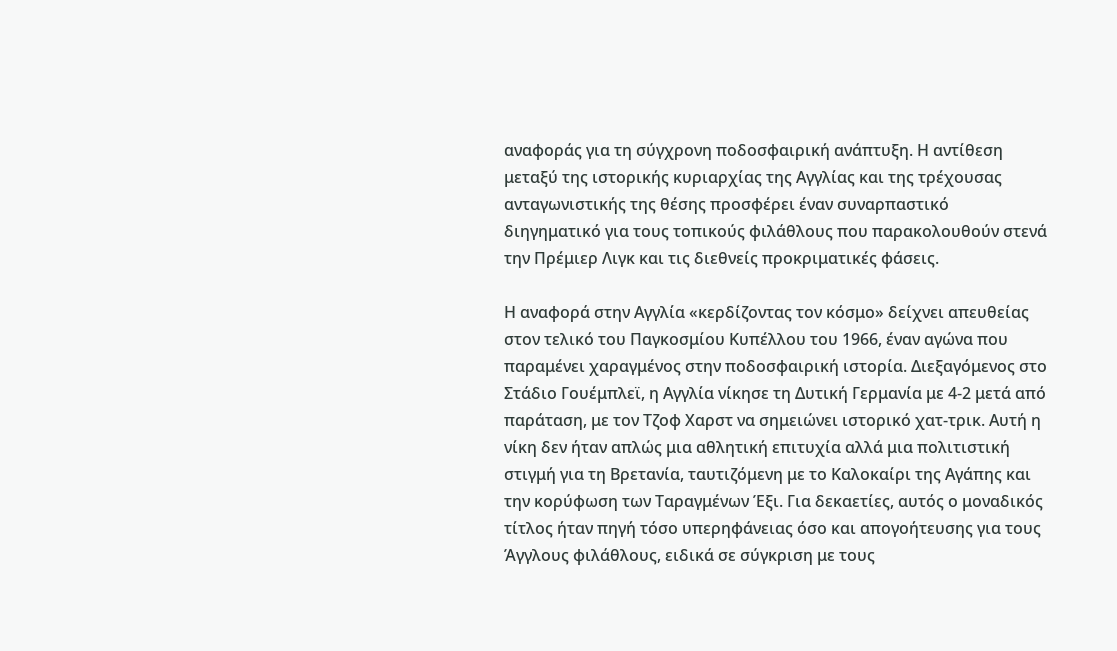αναφοράς για τη σύγχρονη ποδοσφαιρική ανάπτυξη. Η αντίθεση μεταξύ της ιστορικής κυριαρχίας της Αγγλίας και της τρέχουσας ανταγωνιστικής της θέσης προσφέρει έναν συναρπαστικό διηγηματικό για τους τοπικούς φιλάθλους που παρακολουθούν στενά την Πρέμιερ Λιγκ και τις διεθνείς προκριματικές φάσεις.

Η αναφορά στην Αγγλία «κερδίζοντας τον κόσμο» δείχνει απευθείας στον τελικό του Παγκοσμίου Κυπέλλου του 1966, έναν αγώνα που παραμένει χαραγμένος στην ποδοσφαιρική ιστορία. Διεξαγόμενος στο Στάδιο Γουέμπλεϊ, η Αγγλία νίκησε τη Δυτική Γερμανία με 4-2 μετά από παράταση, με τον Τζοφ Χαρστ να σημειώνει ιστορικό χατ-τρικ. Αυτή η νίκη δεν ήταν απλώς μια αθλητική επιτυχία αλλά μια πολιτιστική στιγμή για τη Βρετανία, ταυτιζόμενη με το Καλοκαίρι της Αγάπης και την κορύφωση των Ταραγμένων Έξι. Για δεκαετίες, αυτός ο μοναδικός τίτλος ήταν πηγή τόσο υπερηφάνειας όσο και απογοήτευσης για τους Άγγλους φιλάθλους, ειδικά σε σύγκριση με τους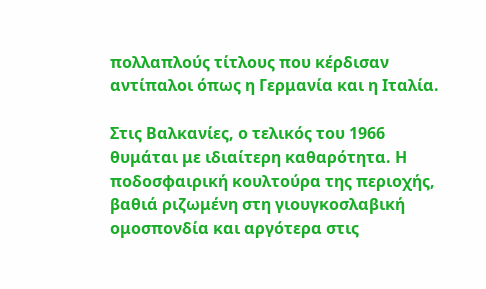πολλαπλούς τίτλους που κέρδισαν αντίπαλοι όπως η Γερμανία και η Ιταλία.

Στις Βαλκανίες, ο τελικός του 1966 θυμάται με ιδιαίτερη καθαρότητα. Η ποδοσφαιρική κουλτούρα της περιοχής, βαθιά ριζωμένη στη γιουγκοσλαβική ομοσπονδία και αργότερα στις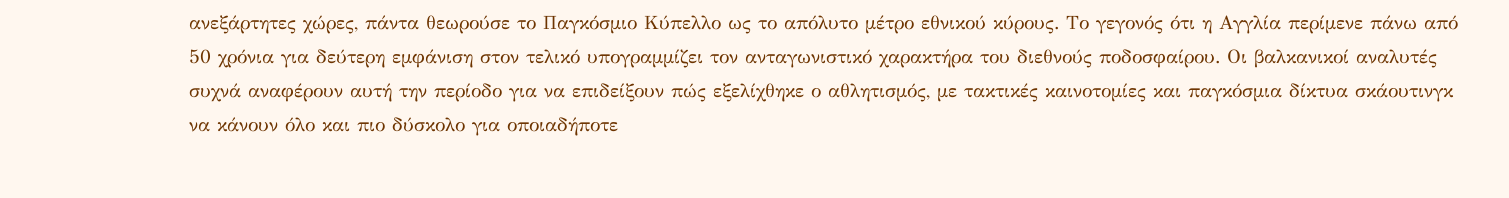ανεξάρτητες χώρες, πάντα θεωρούσε το Παγκόσμιο Κύπελλο ως το απόλυτο μέτρο εθνικού κύρους. Το γεγονός ότι η Αγγλία περίμενε πάνω από 50 χρόνια για δεύτερη εμφάνιση στον τελικό υπογραμμίζει τον ανταγωνιστικό χαρακτήρα του διεθνούς ποδοσφαίρου. Οι βαλκανικοί αναλυτές συχνά αναφέρουν αυτή την περίοδο για να επιδείξουν πώς εξελίχθηκε ο αθλητισμός, με τακτικές καινοτομίες και παγκόσμια δίκτυα σκάουτινγκ να κάνουν όλο και πιο δύσκολο για οποιαδήποτε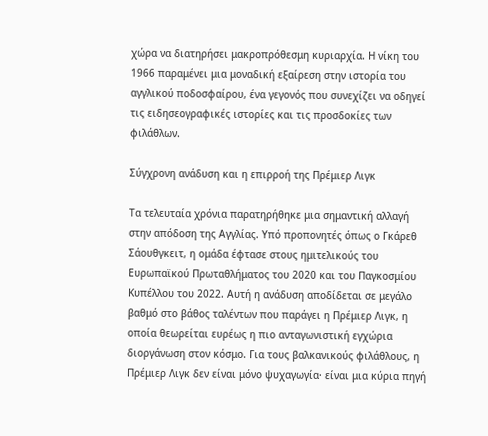χώρα να διατηρήσει μακροπρόθεσμη κυριαρχία. Η νίκη του 1966 παραμένει μια μοναδική εξαίρεση στην ιστορία του αγγλικού ποδοσφαίρου, ένα γεγονός που συνεχίζει να οδηγεί τις ειδησεογραφικές ιστορίες και τις προσδοκίες των φιλάθλων.

Σύγχρονη ανάδυση και η επιρροή της Πρέμιερ Λιγκ

Τα τελευταία χρόνια παρατηρήθηκε μια σημαντική αλλαγή στην απόδοση της Αγγλίας. Υπό προπονητές όπως ο Γκάρεθ Σάουθγκειτ, η ομάδα έφτασε στους ημιτελικούς του Ευρωπαϊκού Πρωταθλήματος του 2020 και του Παγκοσμίου Κυπέλλου του 2022. Αυτή η ανάδυση αποδίδεται σε μεγάλο βαθμό στο βάθος ταλέντων που παράγει η Πρέμιερ Λιγκ, η οποία θεωρείται ευρέως η πιο ανταγωνιστική εγχώρια διοργάνωση στον κόσμο. Για τους βαλκανικούς φιλάθλους, η Πρέμιερ Λιγκ δεν είναι μόνο ψυχαγωγία· είναι μια κύρια πηγή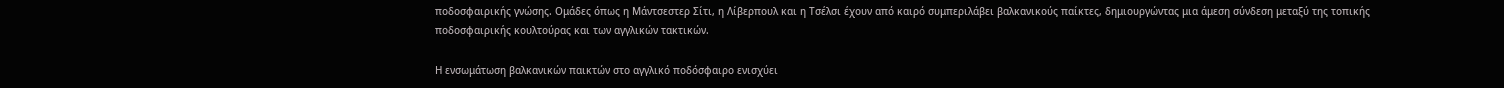ποδοσφαιρικής γνώσης. Ομάδες όπως η Μάντσεστερ Σίτι, η Λίβερπουλ και η Τσέλσι έχουν από καιρό συμπεριλάβει βαλκανικούς παίκτες, δημιουργώντας μια άμεση σύνδεση μεταξύ της τοπικής ποδοσφαιρικής κουλτούρας και των αγγλικών τακτικών.

Η ενσωμάτωση βαλκανικών παικτών στο αγγλικό ποδόσφαιρο ενισχύει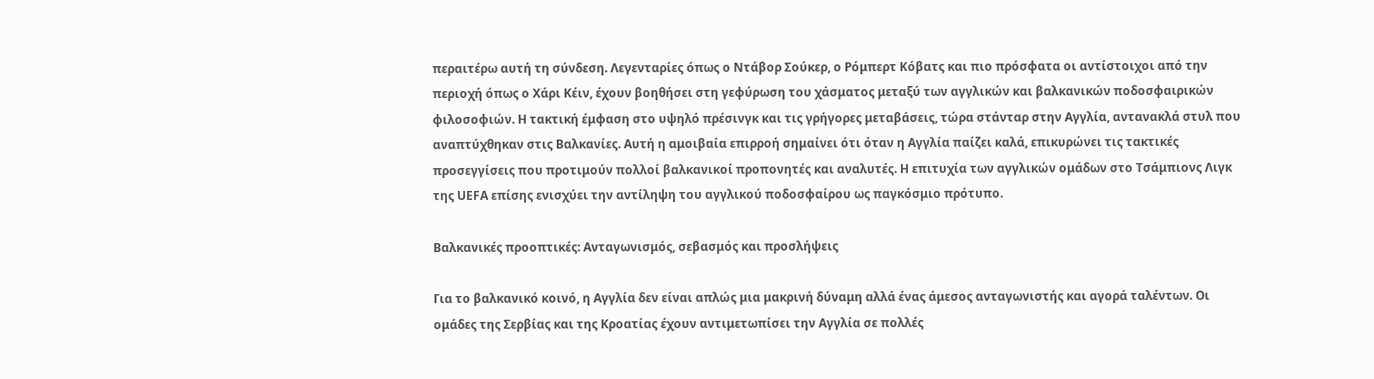περαιτέρω αυτή τη σύνδεση. Λεγενταρίες όπως ο Ντάβορ Σούκερ, ο Ρόμπερτ Κόβατς και πιο πρόσφατα οι αντίστοιχοι από την περιοχή όπως ο Χάρι Κέιν, έχουν βοηθήσει στη γεφύρωση του χάσματος μεταξύ των αγγλικών και βαλκανικών ποδοσφαιρικών φιλοσοφιών. Η τακτική έμφαση στο υψηλό πρέσινγκ και τις γρήγορες μεταβάσεις, τώρα στάνταρ στην Αγγλία, αντανακλά στυλ που αναπτύχθηκαν στις Βαλκανίες. Αυτή η αμοιβαία επιρροή σημαίνει ότι όταν η Αγγλία παίζει καλά, επικυρώνει τις τακτικές προσεγγίσεις που προτιμούν πολλοί βαλκανικοί προπονητές και αναλυτές. Η επιτυχία των αγγλικών ομάδων στο Τσάμπιονς Λιγκ της UEFA επίσης ενισχύει την αντίληψη του αγγλικού ποδοσφαίρου ως παγκόσμιο πρότυπο.

Βαλκανικές προοπτικές: Ανταγωνισμός, σεβασμός και προσλήψεις

Για το βαλκανικό κοινό, η Αγγλία δεν είναι απλώς μια μακρινή δύναμη αλλά ένας άμεσος ανταγωνιστής και αγορά ταλέντων. Οι ομάδες της Σερβίας και της Κροατίας έχουν αντιμετωπίσει την Αγγλία σε πολλές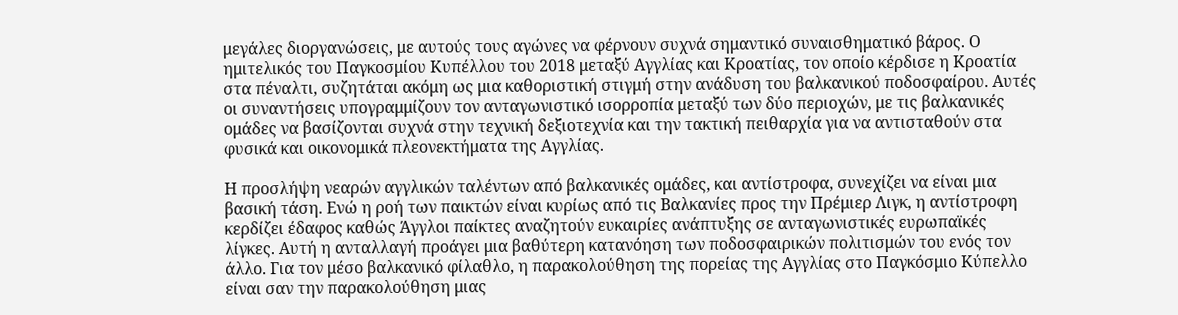μεγάλες διοργανώσεις, με αυτούς τους αγώνες να φέρνουν συχνά σημαντικό συναισθηματικό βάρος. Ο ημιτελικός του Παγκοσμίου Κυπέλλου του 2018 μεταξύ Αγγλίας και Κροατίας, τον οποίο κέρδισε η Κροατία στα πέναλτι, συζητάται ακόμη ως μια καθοριστική στιγμή στην ανάδυση του βαλκανικού ποδοσφαίρου. Αυτές οι συναντήσεις υπογραμμίζουν τον ανταγωνιστικό ισορροπία μεταξύ των δύο περιοχών, με τις βαλκανικές ομάδες να βασίζονται συχνά στην τεχνική δεξιοτεχνία και την τακτική πειθαρχία για να αντισταθούν στα φυσικά και οικονομικά πλεονεκτήματα της Αγγλίας.

Η προσλήψη νεαρών αγγλικών ταλέντων από βαλκανικές ομάδες, και αντίστροφα, συνεχίζει να είναι μια βασική τάση. Ενώ η ροή των παικτών είναι κυρίως από τις Βαλκανίες προς την Πρέμιερ Λιγκ, η αντίστροφη κερδίζει έδαφος καθώς Άγγλοι παίκτες αναζητούν ευκαιρίες ανάπτυξης σε ανταγωνιστικές ευρωπαϊκές λίγκες. Αυτή η ανταλλαγή προάγει μια βαθύτερη κατανόηση των ποδοσφαιρικών πολιτισμών του ενός τον άλλο. Για τον μέσο βαλκανικό φίλαθλο, η παρακολούθηση της πορείας της Αγγλίας στο Παγκόσμιο Κύπελλο είναι σαν την παρακολούθηση μιας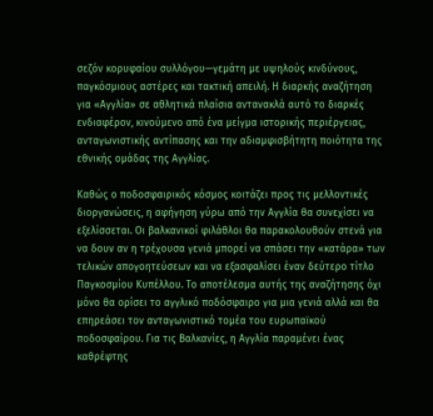σεζόν κορυφαίου συλλόγου—γεμάτη με υψηλούς κινδύνους, παγκόσμιους αστέρες και τακτική απειλή. Η διαρκής αναζήτηση για «Αγγλία» σε αθλητικά πλαίσια αντανακλά αυτό το διαρκές ενδιαφέρον, κινούμενο από ένα μείγμα ιστορικής περιέργειας, ανταγωνιστικής αντίπασης και την αδιαμφισβήτητη ποιότητα της εθνικής ομάδας της Αγγλίας.

Καθώς ο ποδοσφαιρικός κόσμος κοιτάζει προς τις μελλοντικές διοργανώσεις, η αφήγηση γύρω από την Αγγλία θα συνεχίσει να εξελίσσεται. Οι βαλκανικοί φιλάθλοι θα παρακολουθούν στενά για να δουν αν η τρέχουσα γενιά μπορεί να σπάσει την «κατάρα» των τελικών απογοητεύσεων και να εξασφαλίσει έναν δεύτερο τίτλο Παγκοσμίου Κυπέλλου. Το αποτέλεσμα αυτής της αναζήτησης όχι μόνο θα ορίσει το αγγλικό ποδόσφαιρο για μια γενιά αλλά και θα επηρεάσει τον ανταγωνιστικό τομέα του ευρωπαϊκού ποδοσφαίρου. Για τις Βαλκανίες, η Αγγλία παραμένει ένας καθρέφτης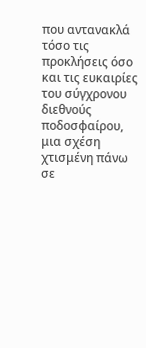που αντανακλά τόσο τις προκλήσεις όσο και τις ευκαιρίες του σύγχρονου διεθνούς ποδοσφαίρου, μια σχέση χτισμένη πάνω σε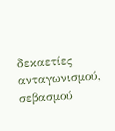δεκαετίες ανταγωνισμού, σεβασμού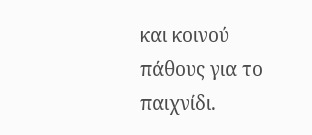και κοινού πάθους για το παιχνίδι.